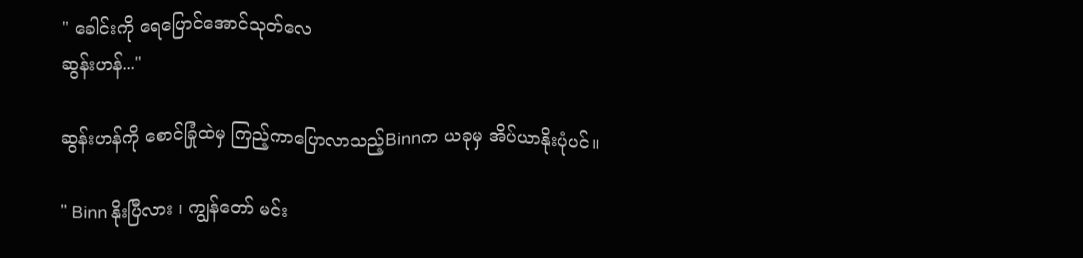" ခေါင်းကို ရေပြောင်အောင်သုတ်လေ
ဆွန်းဟန်..."

ဆွန်းဟန်ကို စောင်ခြုံထဲမှ ကြည့်ကာပြောလာသည့်Binnက ယခုမှ အိပ်ယာနိုးပုံပင်။

" Binn နိုးပြီလား ၊ ကျွန်တော် မင်း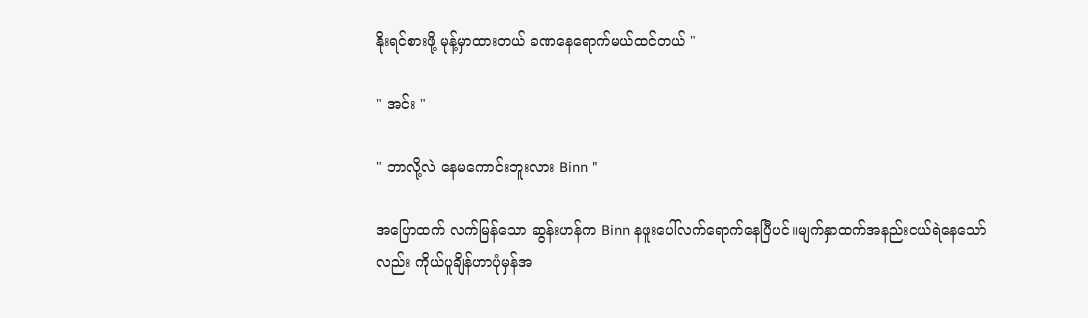နိုးရင်စားဖို့ မုန့်မှာထားတယ် ခဏနေရောက်မယ်ထင်တယ် "

" အင်း "

" ဘာလို့လဲ နေမကောင်းဘူးလား Binn "

အပြောထက် လက်မြန်သော ဆွန်းဟန်က Binn နဖူးပေါ်လက်ရောက်နေပြီပင်။မျက်နှာထက်အနည်းငယ်ရဲနေသော်လည်း ကိုယ်ပူချိန်ဟာပုံမှန်အ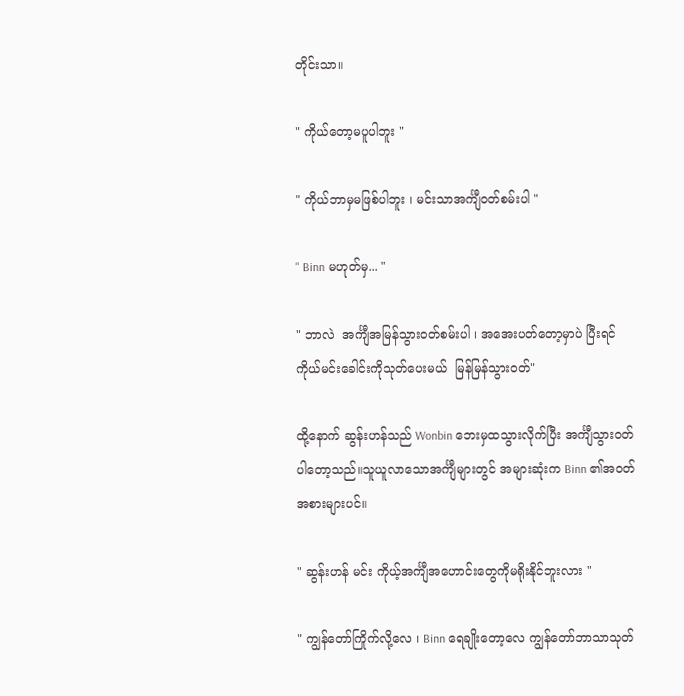တိုင်းသာ။

" ကိုယ်တော့မပူပါဘူး "

" ကိုယ်ဘာမှမဖြစ်ပါဘူး ၊ မင်းသာအင်္ကျီဝတ်စမ်းပါ "

" Binn မဟုတ်မှ... "

" ဘာလဲ  အင်္ကျီအမြန်သွားဝတ်စမ်းပါ ၊ အအေးပတ်တော့မှာပဲ ပြီးရင် ကိုယ်မင်းခေါင်းကိုသုတ်ပေးမယ်  မြန်မြန်သွားဝတ်"

ထို့နောက် ဆွန်းဟန်သည် Wonbin ဘေးမှထသွားလိုက်ပြီး အင်္ကျီသွားဝတ်ပါတော့သည်။သူယူလာသောအင်္ကျီများတွင် အများဆုံးက Binn ၏အဝတ်အစားများပင်။

" ဆွန်းဟန် မင်း ကိုယ့်အင်္ကျီအဟောင်းတွေကိုမရိုးနိုင်ဘူးလား "

" ကျွန်တော်ကြိုက်လို့လေ ၊ Binn ရေချိုးတော့လေ ကျွန်တော်ဘာသာသုတ်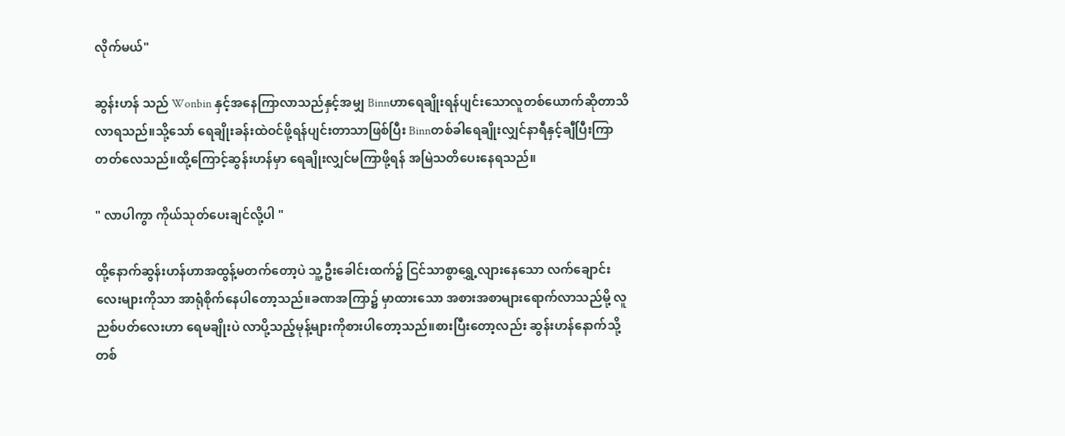လိုက်မယ်"

ဆွန်းဟန် သည် Wonbin နှင့်အနေကြာလာသည်နှင့်အမျှ Binnဟာရေချိုးရန်ပျင်းသောလူတစ်ယောက်ဆိုတာသိလာရသည်။သို့သော် ရေချိုးခန်းထဲဝင်ဖို့ရန်ပျင်းတာသာဖြစ်ပြီး Binnတစ်ခါရေချိုးလျှင်နာရီနှင့်ချီပြီးကြာတတ်လေသည်။ထို့ကြောင့်ဆွန်းဟန်မှာ ရေချိုးလျှင်မကြာဖို့ရန် အမြဲသတိပေးနေရသည်။

" လာပါကွာ ကိုယ်သုတ်ပေးချင်လို့ပါ "

ထို့နောက်ဆွန်းဟန်ဟာအထွန့်မတက်တော့ပဲ သူ့ဦးခေါင်းထက်၌ ငြင်သာစွာရွှေ့လျားနေသော လက်ချောင်းလေးများကိုသာ အာရုံစိုက်နေပါတော့သည်။ခဏအကြာ၌ မှာထားသော အစားအစာများရောက်လာသည်မို့ လူညစ်ပတ်လေးဟာ ရေမချိုးပဲ လာပို့သည့်မုန့်များကိုစားပါတော့သည်။စားပြီးတော့လည်း ဆွန်းဟန်နောက်သို့ တစ်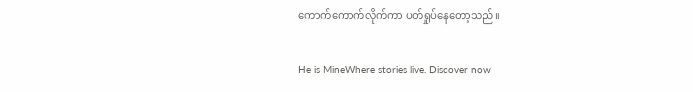ကောက်ကောက်လိုက်ကာ ပတ်ရှုပ်နေတော့သည်။

He is MineWhere stories live. Discover now